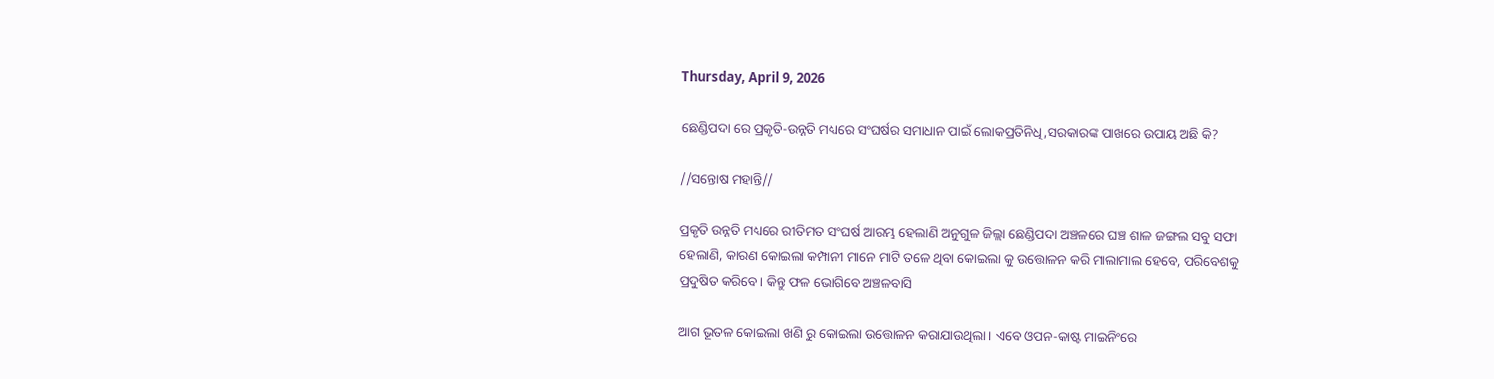Thursday, April 9, 2026

ଛେଣ୍ଡିପଦା ରେ ପ୍ରକୃତି-ଉନ୍ନତି ମଧ୍ୟରେ ସଂଘର୍ଷର ସମାଧାନ ପାଇଁ ଲୋକପ୍ରତିନିଧି,ସରକାରଙ୍କ ପାଖରେ ଉପାୟ ଅଛି କି?

//ସନ୍ତୋଷ ମହାନ୍ତି//

ପ୍ରକୃତି ଉନ୍ନତି ମଧ୍ୟରେ ରୀତିମତ ସଂଘର୍ଷ ଆରମ୍ଭ ହେଲାଣି ଅନୁଗୁଳ ଜିଲ୍ଲା ଛେଣ୍ଡିପଦା ଅଞ୍ଚଳରେ ଘଞ୍ଚ ଶାଳ ଜଙ୍ଗଲ ସବୁ ସଫା ହେଲାଣି, କାରଣ କୋଇଲା କମ୍ପାନୀ ମାନେ ମାଟି ତଳେ ଥିବା କୋଇଲା କୁ ଉତ୍ତୋଳନ କରି ମାଲାମାଲ ହେବେ, ପରିବେଶକୁ ପ୍ରଦୁଷିତ କରିବେ। କିନ୍ତୁ ଫଳ ଭୋଗିବେ ଅଞ୍ଚଳବାସି

ଆଗ ଭୂତଳ କୋଇଲା ଖଣି ରୁ କୋଇଲା ଉତ୍ତୋଳନ କରାଯାଉଥିଲା। ଏବେ ଓପନ-କାଷ୍ଟ ମାଇନିଂରେ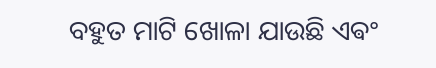ବହୁତ ମାଟି ଖୋଳା ଯାଉଛି ଏଵଂ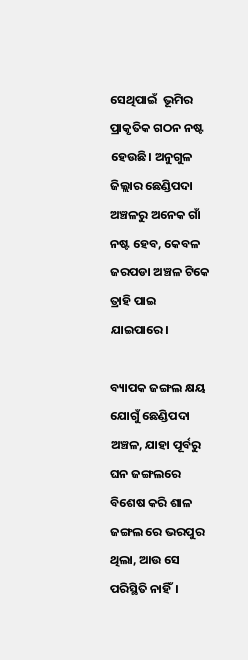ସେଥିପାଇଁ  ଭୂମିର ପ୍ରାକୃତିକ ଗଠନ ନଷ୍ଟ ହେଉଛି। ଅନୁଗୁଳ ଜିଲ୍ଲାର ଛେଣ୍ଡିପଦା ଅଞ୍ଚଳରୁ ଅନେକ ଗାଁ ନଷ୍ଟ ହେବ, କେବଳ ଜରପଡା ଅଞ୍ଚଳ ଟିକେ ତ୍ରାହି ପାଇ ଯାଇପାରେ।

ବ୍ୟାପକ ଜଙ୍ଗଲ କ୍ଷୟ ଯୋଗୁଁ ଛେଣ୍ଡିପଦା ଅଞ୍ଚଳ, ଯାହା ପୂର୍ବରୁ ଘନ ଜଙ୍ଗଲରେ ବିଶେଷ କରି ଶାଳ ଜଙ୍ଗଲ ରେ ଭରପୁର ଥିଲା, ଆଉ ସେ ପରିସ୍ଥିତି ନାହିଁ।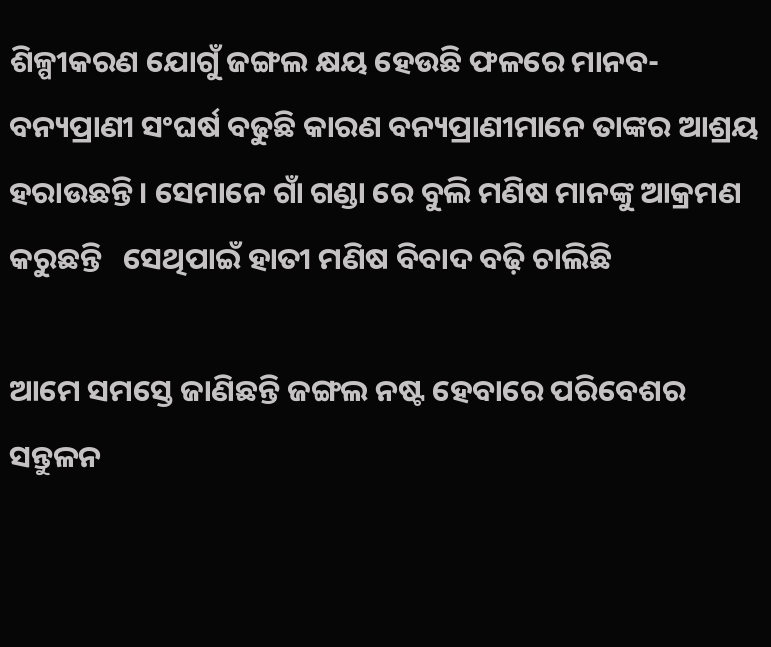ଶିଳ୍ପୀକରଣ ଯୋଗୁଁ ଜଙ୍ଗଲ କ୍ଷୟ ହେଉଛି ଫଳରେ ମାନବ-ବନ୍ୟପ୍ରାଣୀ ସଂଘର୍ଷ ବଢୁଛି କାରଣ ବନ୍ୟପ୍ରାଣୀମାନେ ତାଙ୍କର ଆଶ୍ରୟ ହରାଉଛନ୍ତି। ସେମାନେ ଗାଁ ଗଣ୍ଡା ରେ ବୁଲି ମଣିଷ ମାନଙ୍କୁ ଆକ୍ରମଣ କରୁଛନ୍ତି   ସେଥିପାଇଁ ହାତୀ ମଣିଷ ବିବାଦ ବଢ଼ି ଚାଲିଛି

ଆମେ ସମସ୍ତେ ଜାଣିଛନ୍ତି ଜଙ୍ଗଲ ନଷ୍ଟ ହେବାରେ ପରିବେଶର ସନ୍ତୁଳନ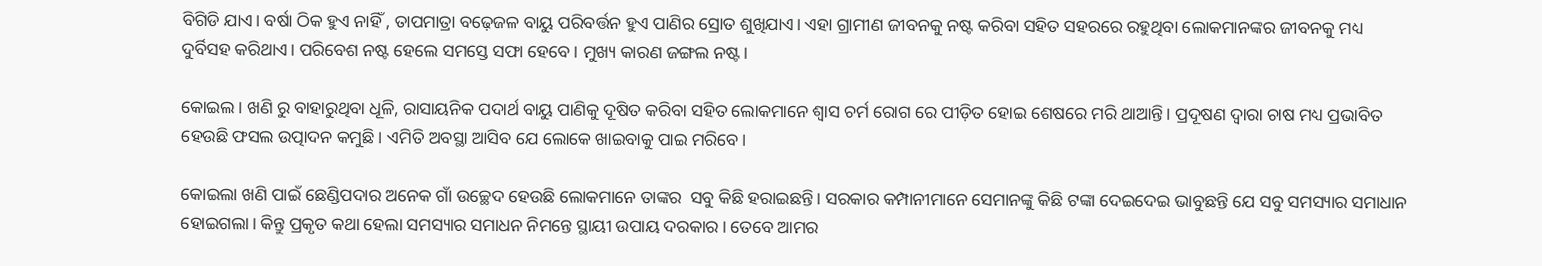ବିଗିଡି ଯାଏ। ବର୍ଷା ଠିକ ହୁଏ ନାହିଁ , ତାପମାତ୍ରା ବଢ଼େଜଳ ବାୟୁ ପରିବର୍ତ୍ତନ ହୁଏ ପାଣିର ସ୍ରୋତ ଶୁଖିଯାଏ। ଏହା ଗ୍ରାମୀଣ ଜୀବନକୁ ନଷ୍ଟ କରିବା ସହିତ ସହରରେ ରହୁଥିବା ଲୋକମାନଙ୍କର ଜୀବନକୁ ମଧ୍ୟ ଦୁର୍ବିସହ କରିଥାଏ। ପରିବେଶ ନଷ୍ଟ ହେଲେ ସମସ୍ତେ ସଫା ହେବେ। ମୁଖ୍ୟ କାରଣ ଜଙ୍ଗଲ ନଷ୍ଟ।

କୋଇଲ। ଖଣି ରୁ ବାହାରୁଥିବା ଧୂଳି, ରାସାୟନିକ ପଦାର୍ଥ ବାୟୁ ପାଣିକୁ ଦୂଷିତ କରିବା ସହିତ ଲୋକମାନେ ଶ୍ୱାସ ଚର୍ମ ରୋଗ ରେ ପୀଡ଼ିତ ହୋଇ ଶେଷରେ ମରି ଥାଆନ୍ତି। ପ୍ରଦୂଷଣ ଦ୍ଵାରା ଚାଷ ମଧ୍ୟ ପ୍ରଭାବିତ ହେଉଛି ଫସଲ ଉତ୍ପାଦନ କମୁଛି। ଏମିତି ଅବସ୍ଥା ଆସିବ ଯେ ଲୋକେ ଖାଇବାକୁ ପାଇ ମରିବେ।

କୋଇଲା ଖଣି ପାଇଁ ଛେଣ୍ଡିପଦାର ଅନେକ ଗାଁ ଉଚ୍ଛେଦ ହେଉଛି ଲୋକମାନେ ତାଙ୍କର  ସବୁ କିଛି ହରାଇଛନ୍ତି। ସରକାର କମ୍ପାନୀମାନେ ସେମାନଙ୍କୁ କିଛି ଟଙ୍କା ଦେଇଦେଇ ଭାବୁଛନ୍ତି ଯେ ସବୁ ସମସ୍ୟାର ସମାଧାନ ହୋଇଗଲା। କିନ୍ତୁ ପ୍ରକୃତ କଥା ହେଲା ସମସ୍ୟାର ସମାଧନ ନିମନ୍ତେ ସ୍ଥାୟୀ ଉପାୟ ଦରକାର। ତେବେ ଆମର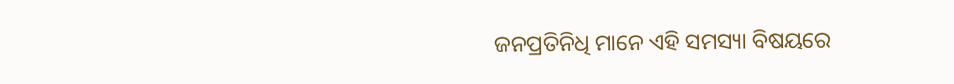ଜନପ୍ରତିନିଧି ମାନେ ଏହି ସମସ୍ୟା ବିଷୟରେ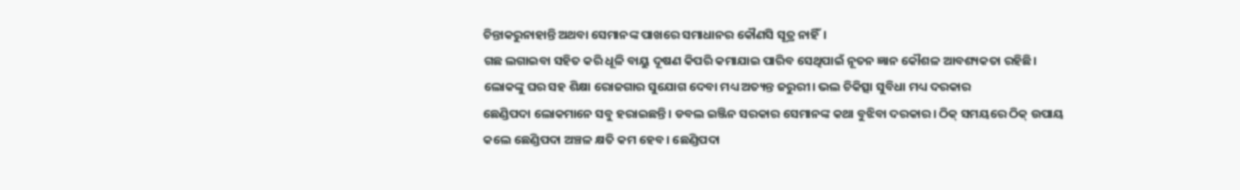ଚିନ୍ତାକରୁନାହାନ୍ତି ଅଥବା ସେମାନଙ୍କ ପାଖରେ ସମାଧାନର କୌଣସି ସୂତ୍ର ନାହିଁ।
ଗଛ ଲଗାଇବା ସହିତ କରି ଧୂଳି ବାୟୁ ଦୂଷଣ କିପରି କମାଯାଇ ପାରିବ ସେଥିପାଇଁ ନୂତନ ଜ୍ଞାନ କୌଶଳ ଆବଶ୍ୟକତା ରହିଛି।
ଲୋକଙ୍କୁ ଘର ସହ ଶିକ୍ଷା ରୋଜଗାର ସୁଯୋଗ ଦେବା ମଧ୍ୟ ଅତ୍ୟନ୍ତ ଜରୁରୀ। ଭଲ ଚିକିତ୍ସା ସୁବିଧା ମଧ୍ୟ ଦରକାର
ଛେଣ୍ଡିପଦା ଲୋକମାନେ ସବୁ ହରାଇଛନ୍ତି। ଡବଲ ଇଞ୍ଜିନ ସରକାର ସେମାନଙ୍କ କଥା ବୁଝିବା ଦରକାର। ଠିକ୍ ସମୟରେ ଠିକ୍ ଉପାୟ କଲେ ଛେଣ୍ଡିପଦା ଅଞ୍ଚଳ କ୍ଷତି କମ ହେବ। ଛେଣ୍ଡିପଦା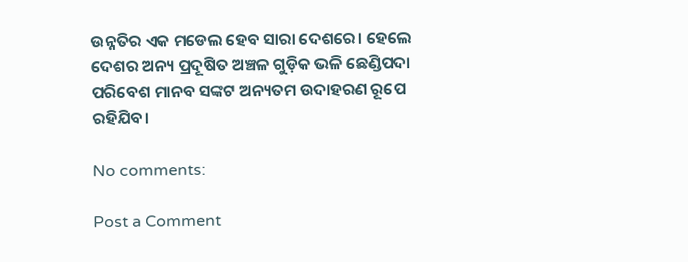ଉନ୍ନତିର ଏକ ମଡେଲ ହେବ ସାରା ଦେଶରେ। ହେଲେ ଦେଶର ଅନ୍ୟ ପ୍ରଦୂଷିତ ଅଞ୍ଚଳ ଗୁଡ଼ିକ ଭଳି ଛେଣ୍ଡିପଦା ପରିବେଶ ମାନବ ସଙ୍କଟ ଅନ୍ୟତମ ଉଦାହରଣ ରୂପେ ରହିଯିବ।

No comments:

Post a Comment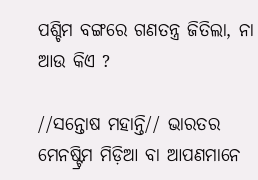ପଶ୍ଚିମ ବଙ୍ଗରେ ଗଣତନ୍ତ୍ର ଜିତିଲା, ନା ଆଉ କିଏ ?

//ସନ୍ତୋଷ ମହାନ୍ତି// ଭାରତର ମେନଷ୍ଟ୍ରିମ ମିଡ଼ିଆ ବା ଆପଣମାନେ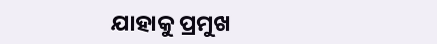ଯାହାକୁ ପ୍ରମୁଖ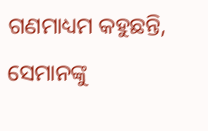ଗଣମାଧ୍ୟମ କହୁଛନ୍ତି, ସେମାନଙ୍କୁ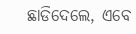ଛାଡିଦେଲେ, ଏବେ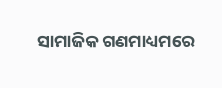ସାମାଜିକ ଗଣମାଧ୍ୟମରେ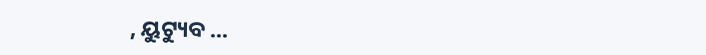, ୟୁଟ୍ୟୁବ ...